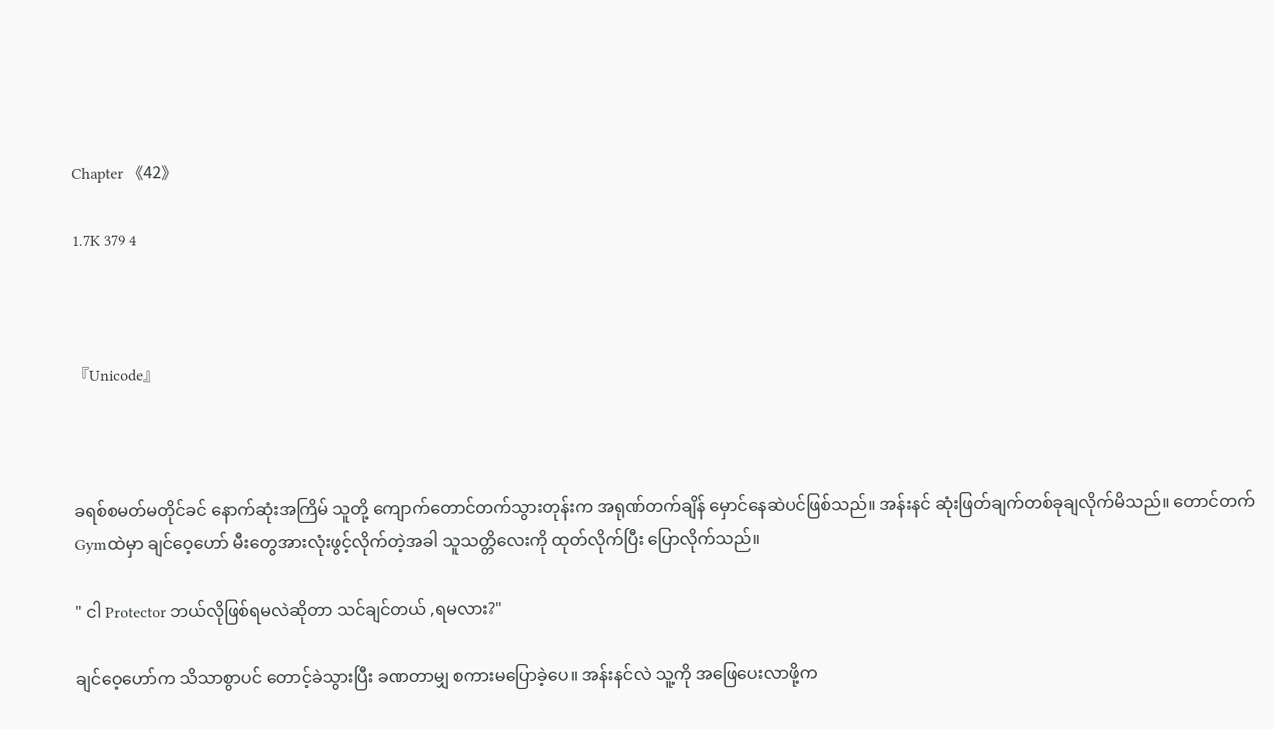Chapter 《42》

1.7K 379 4



『Unicode』



ခရစ်စမတ်မတိုင်ခင် နောက်ဆုံးအကြိမ် သူတို့ ကျောက်တောင်တက်သွားတုန်းက အရုဏ်တက်ချိန် မှောင်နေဆဲပင်ဖြစ်သည်။ အန်းနင် ဆုံးဖြတ်ချက်တစ်ခုချလိုက်မိသည်။ တောင်တက်Gymထဲမှာ ချင်ဝေ့ဟော် မီးတွေအားလုံးဖွင့်လိုက်တဲ့အခါ သူသတ္တိလေးကို ထုတ်လိုက်ပြီး ပြောလိုက်သည်။

" ငါ Protector ဘယ်လိုဖြစ်ရမလဲဆိုတာ သင်ချင်တယ် ,ရမလား?"

ချင်ဝေ့ဟော်က သိသာစွာပင် တောင့်ခဲသွားပြီး ခဏတာမျှ စကားမပြောခဲ့ပေ။ အန်းနင်လဲ သူ့ကို အဖြေပေးလာဖို့က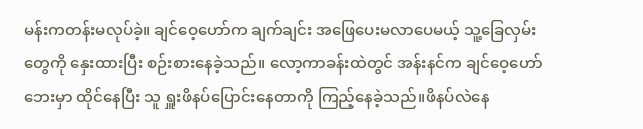မန်းကတန်းမလုပ်ခဲ့။ ချင်ဝေ့ဟော်က ချက်ချင်း အဖြေပေးမလာပေမယ့် သူ့ခြေလှမ်းတွေကို နှေးထားပြီး စဉ်းစားနေခဲ့သည်။ လော့ကာခန်းထဲတွင် အန်းနင်က ချင်ဝေ့ဟော်ဘေးမှာ ထိုင်နေပြီး သူ ရှူးဖိနပ်ပြောင်းနေတာကို ကြည့်နေခဲ့သည်။ဖိနပ်လဲနေ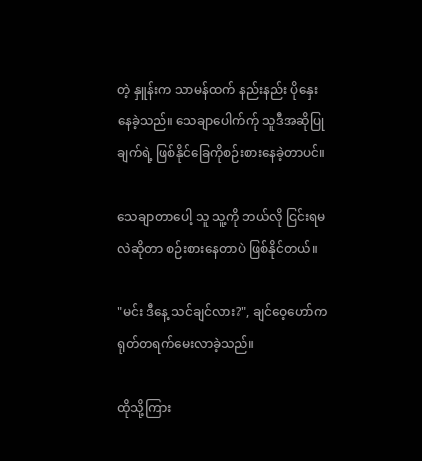တဲ့ နှူန်းက သာမန်ထက် နည်းနည်း ပိုနှေးနေခဲ့သည်။ သေချာပေါက်က်ု သူဒီအဆိုပြုချက်ရဲ့ ဖြစ်နိုင်ခြေကိုစဉ်းစားနေခဲ့တာပင်။

သေချာတာပေါ့ သူ သူ့ကို ဘယ်လို ငြင်းရမလဲဆိုတာ စဉ်းစားနေတာပဲ ဖြစ်နိုင်တယ်။

"မင်း ဒီနေ့ သင်ချင်လား?", ချင်ဝေ့ဟော်က ရုတ်တရက်မေးလာခဲ့သည်။

ထိုသို့ကြား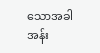သောအခါ အန်း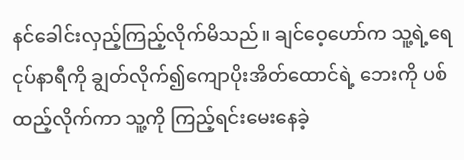နင်ခေါင်းလှည့်ကြည့်လိုက်မိသည်။ ချင်ဝေ့ဟော်က သူ့ရဲ့ရေငုပ်နာရီကို ချွတ်လိုက်၍ကျောပိုးအိတ်ထောင်ရဲ့ ဘေးကို ပစ်ထည့်လိုက်ကာ သူ့ကို ကြည့်ရင်းမေးနေခဲ့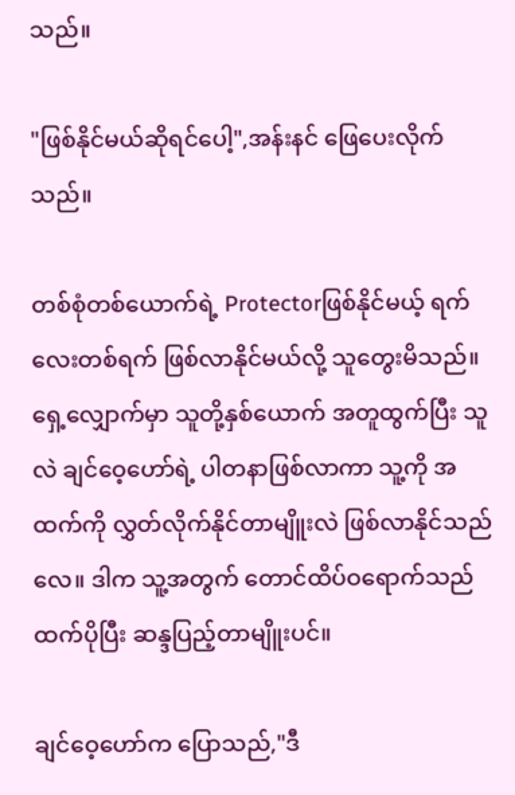သည်။

"ဖြစ်နိုင်မယ်ဆိုရင်ပေါ့",အန်းနင် ဖြေပေးလိုက်သည်။

တစ်စုံတစ်ယောက်ရဲ့ Protectorဖြစ်နိုင်မယ့် ရက်လေးတစ်ရက် ဖြစ်လာနိုင်မယ်လို့ သူတွေးမိသည်။ ရှေ့လျှောက်မှာ သူတို့နှစ်ယောက် အတူထွက်ပြီး သူလဲ ချင်ဝေ့ဟော်ရဲ့ ပါတနာဖြစ်လာကာ သူ့ကို အထက်ကို လွှတ်လိုက်နိုင်တာမျိူးလဲ ဖြစ်လာနိုင်သည်လေ။ ဒါက သူ့အတွက် တောင်ထိပ်ဝရောက်သည်ထက်ပိုပြီး ဆန္ဒပြည့်တာမျိူးပင်။

ချင်ဝေ့ဟော်က ပြောသည်,"ဒီ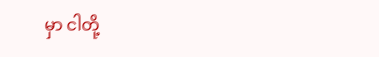မှာ ငါတို့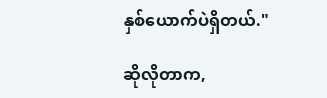နှစ်ယောက်ပဲရှိတယ်."

ဆိုလိုတာက,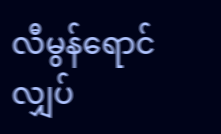လီမွန်ရောင်လျှပ်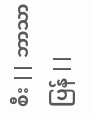စီး || ဘာသာပြန် ||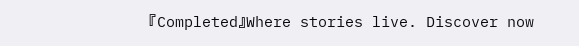『Completed』Where stories live. Discover now